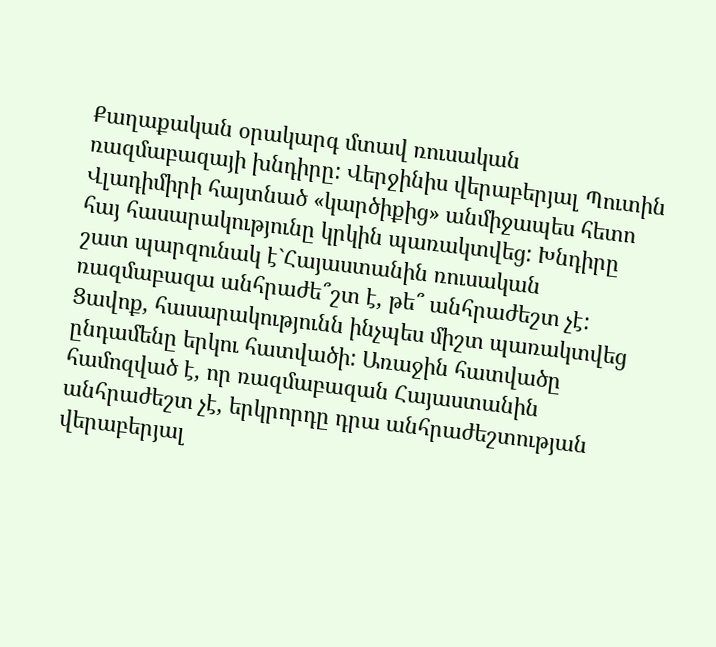Քաղաքական օրակարգ մտավ ռուսական ռազմաբազայի խնդիրը: Վերջինիս վերաբերյալ Պուտին Վլադիմիրի հայտնած «կարծիքից» անմիջապես հետո հայ հասարակությունը կրկին պառակտվեց: Խնդիրը շատ պարզունակ է`Հայաստանին ռուսական ռազմաբազա անհրաժե՞շտ է, թե՞ անհրաժեշտ չէ: Ցավոք, հասարակությունն ինչպես միշտ պառակտվեց ընդամենը երկու հատվածի: Առաջին հատվածը համոզված է, որ ռազմաբազան Հայաստանին անհրաժեշտ չէ, երկրորդը դրա անհրաժեշտության վերաբերյալ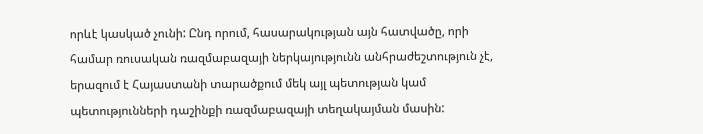որևէ կասկած չունի: Ընդ որում, հասարակության այն հատվածը, որի համար ռուսական ռազմաբազայի ներկայությունն անհրաժեշտություն չէ, երազում է Հայաստանի տարածքում մեկ այլ պետության կամ պետությունների դաշինքի ռազմաբազայի տեղակայման մասին: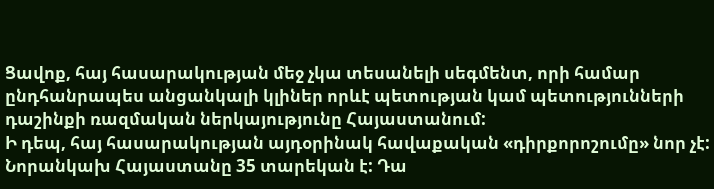Ցավոք, հայ հասարակության մեջ չկա տեսանելի սեգմենտ, որի համար ընդհանրապես անցանկալի կլիներ որևէ պետության կամ պետությունների դաշինքի ռազմական ներկայությունը Հայաստանում:
Ի դեպ, հայ հասարակության այդօրինակ հավաքական «դիրքորոշումը» նոր չէ: Նորանկախ Հայաստանը 35 տարեկան է: Դա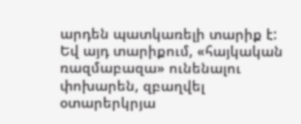արդեն պատկառելի տարիք է: Եվ այդ տարիքում, «հայկական ռազմաբազա» ունենալու փոխարեն, զբաղվել օտարերկրյա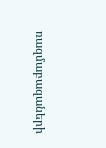ռազմաբազաների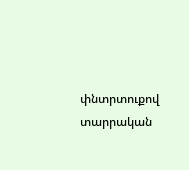փնտրտուքով տարրական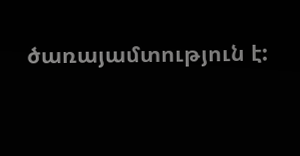ծառայամտություն է: